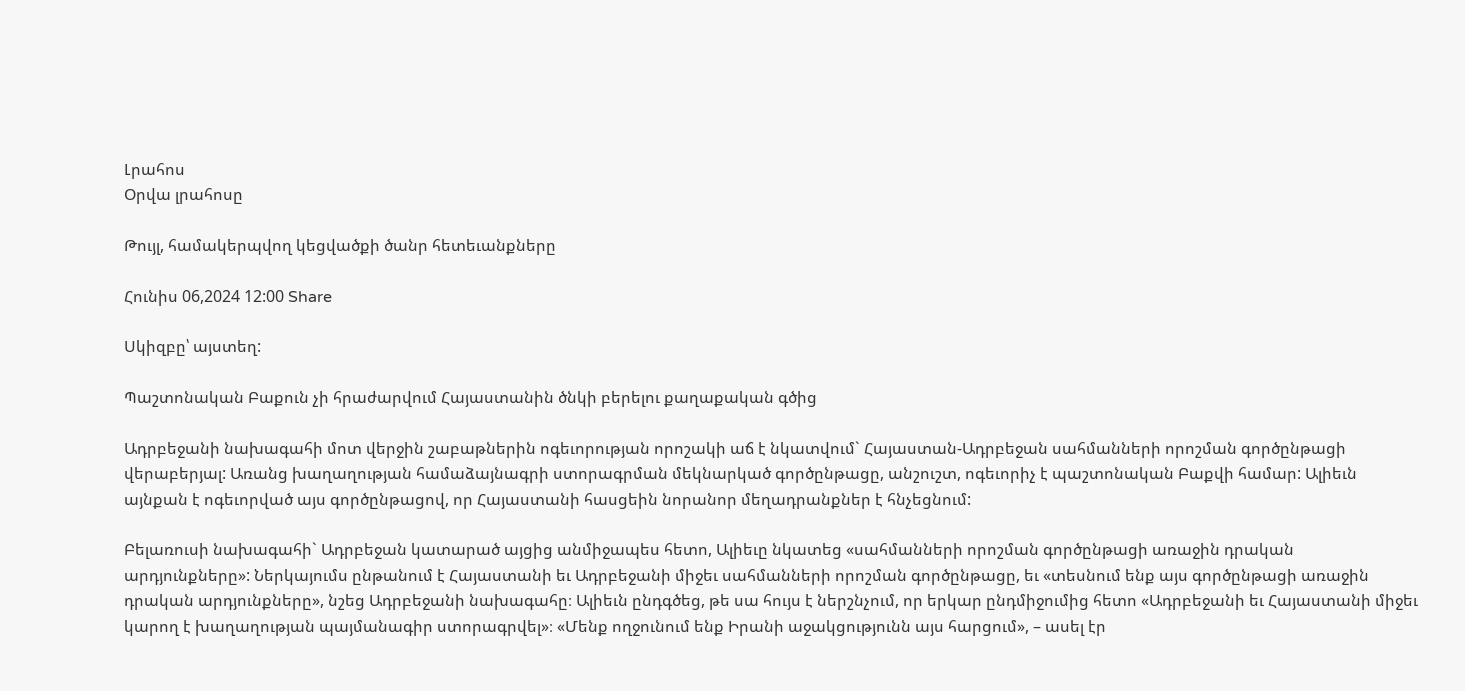Լրահոս
Օրվա լրահոսը

Թույլ, համակերպվող կեցվածքի ծանր հետեւանքները

Հունիս 06,2024 12:00 Share

Սկիզբը՝ այստեղ:

Պաշտոնական Բաքուն չի հրաժարվում Հայաստանին ծնկի բերելու քաղաքական գծից

Ադրբեջանի նախագահի մոտ վերջին շաբաթներին ոգեւորության որոշակի աճ է նկատվում` Հայաստան-Ադրբեջան սահմանների որոշման գործընթացի վերաբերյալ: Առանց խաղաղության համաձայնագրի ստորագրման մեկնարկած գործընթացը, անշուշտ, ոգեւորիչ է պաշտոնական Բաքվի համար: Ալիեւն այնքան է ոգեւորված այս գործընթացով, որ Հայաստանի հասցեին նորանոր մեղադրանքներ է հնչեցնում:

Բելառուսի նախագահի` Ադրբեջան կատարած այցից անմիջապես հետո, Ալիեւը նկատեց «սահմանների որոշման գործընթացի առաջին դրական արդյունքները»: Ներկայումս ընթանում է Հայաստանի եւ Ադրբեջանի միջեւ սահմանների որոշման գործընթացը, եւ «տեսնում ենք այս գործընթացի առաջին դրական արդյունքները», նշեց Ադրբեջանի նախագահը։ Ալիեւն ընդգծեց, թե սա հույս է ներշնչում, որ երկար ընդմիջումից հետո «Ադրբեջանի եւ Հայաստանի միջեւ կարող է խաղաղության պայմանագիր ստորագրվել»։ «Մենք ողջունում ենք Իրանի աջակցությունն այս հարցում», – ասել էր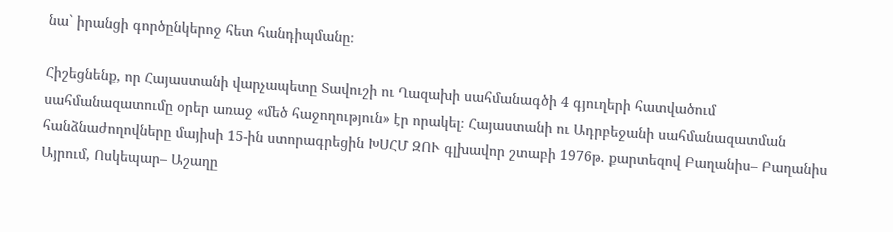նա` իրանցի գործընկերոջ հետ հանդիպմանը։

Հիշեցնենք, որ Հայաստանի վարչապետը Տավուշի ու Ղազախի սահմանագծի 4 գյուղերի հատվածում սահմանազատումը օրեր առաջ «մեծ հաջողություն» էր որակել։ Հայաստանի ու Ադրբեջանի սահմանազատման հանձնաժողովները մայիսի 15-ին ստորագրեցին ԽՍՀՄ ԶՈՒ գլխավոր շտաբի 1976թ. քարտեզով Բաղանիս– Բաղանիս Այրում, Ոսկեպար– Աշաղը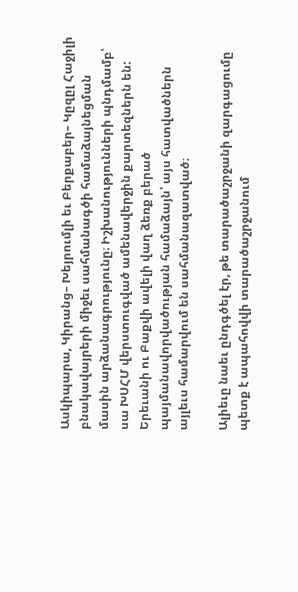Ասկիպարա, Կիրանց– Խեյրումլի եւ Բերքաբեր– Կըզըլ Հաջիլի բնակավայրերի միջեւ սահմանագծի համաձայնեցման մասին արձանագրությունը։ Իշխանությունների պնդմամբ՝ սա ԽՍՀՄ վերստուգված ամենավերջին քարտեզներն են: Երեւանի ու Բաքվի ավելի վաղ ձեռք բերած պայմանավորվածության համաձայն՝ այս հատվածներն այլեւս համարվում են սահմանազատված։

Ալիեւը նաեւ ընդգծել էր, թե տարածաշրջանի զարգացումը պետք է ապահովվի տարածաշրջանում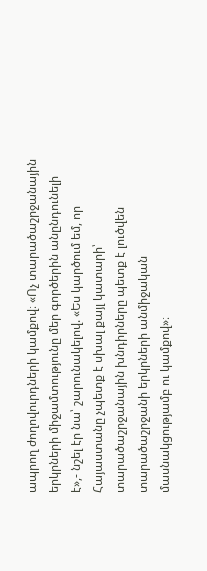ապրող ժողովուրդների կամքով։ «Ոչ տարածաշրջանային երկրների միջամտությունը մեր գործերին անընդունելի է»,- նշել էր նա՝ շարունակելով. «Ես կարծում եմ, որ Հայաստանը չպետք է սխալ քայլ կատարի՝ տարածաշրջանային խնդիրները պետք է լուծվեն տարածաշրջանի երկրների անմիջական մասնակցությամբ ու կամքով»։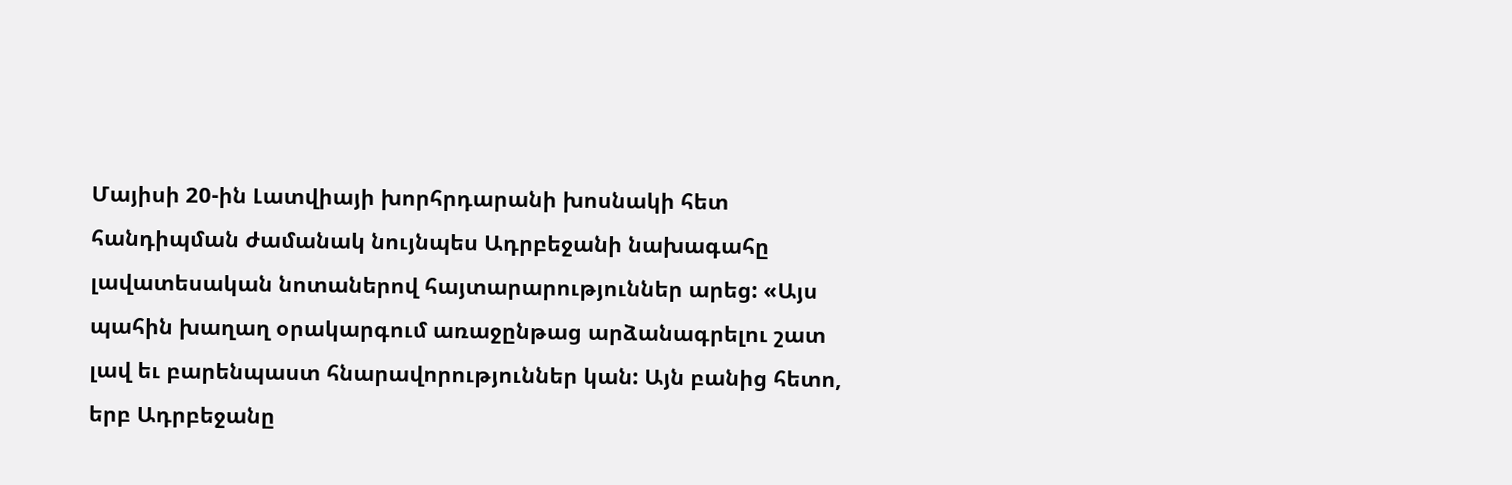Մայիսի 20-ին Լատվիայի խորհրդարանի խոսնակի հետ հանդիպման ժամանակ նույնպես Ադրբեջանի նախագահը լավատեսական նոտաներով հայտարարություններ արեց: «Այս պահին խաղաղ օրակարգում առաջընթաց արձանագրելու շատ լավ եւ բարենպաստ հնարավորություններ կան: Այն բանից հետո, երբ Ադրբեջանը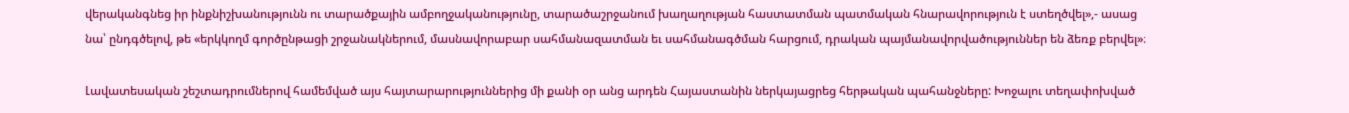վերականգնեց իր ինքնիշխանությունն ու տարածքային ամբողջականությունը, տարածաշրջանում խաղաղության հաստատման պատմական հնարավորություն է ստեղծվել»,- ասաց նա՝ ընդգծելով, թե «երկկողմ գործընթացի շրջանակներում, մասնավորաբար սահմանազատման եւ սահմանագծման հարցում, դրական պայմանավորվածություններ են ձեռք բերվել»։

Լավատեսական շեշտադրումներով համեմված այս հայտարարություններից մի քանի օր անց արդեն Հայաստանին ներկայացրեց հերթական պահանջները: Խոջալու տեղափոխված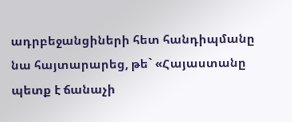ադրբեջանցիների հետ հանդիպմանը նա հայտարարեց, թե` «Հայաստանը պետք է ճանաչի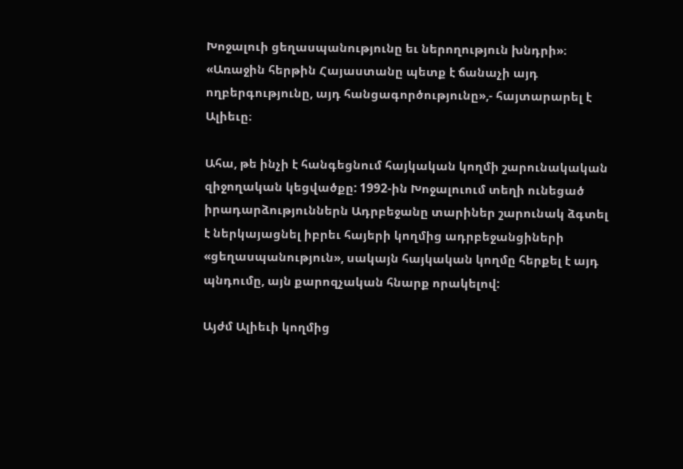Խոջալուի ցեղասպանությունը եւ ներողություն խնդրի»։ «Առաջին հերթին Հայաստանը պետք է ճանաչի այդ ողբերգությունը, այդ հանցագործությունը»,- հայտարարել է Ալիեւը։

Ահա, թե ինչի է հանգեցնում հայկական կողմի շարունակական զիջողական կեցվածքը: 1992-ին Խոջալուում տեղի ունեցած իրադարձություններն Ադրբեջանը տարիներ շարունակ ձգտել է ներկայացնել իբրեւ հայերի կողմից ադրբեջանցիների «ցեղասպանություն», սակայն հայկական կողմը հերքել է այդ պնդումը, այն քարոզչական հնարք որակելով:

Այժմ Ալիեւի կողմից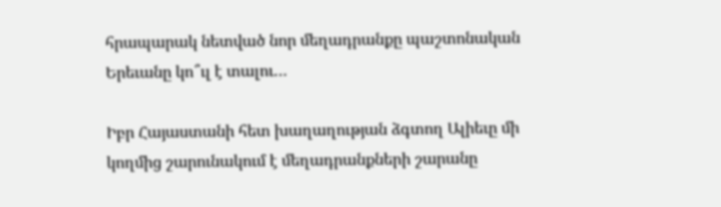հրապարակ նետված նոր մեղադրանքը պաշտոնական Երեւանը կո՞ւլ է տալու…

Իբր Հայաստանի հետ խաղաղության ձգտող Ալիեւը մի կողմից շարունակում է մեղադրանքների շարանը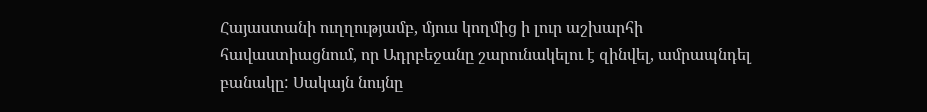Հայաստանի ուղղությամբ, մյուս կողմից ի լուր աշխարհի հավաստիացնում, որ Ադրբեջանը շարունակելու է զինվել, ամրապնդել բանակը: Սակայն նույնը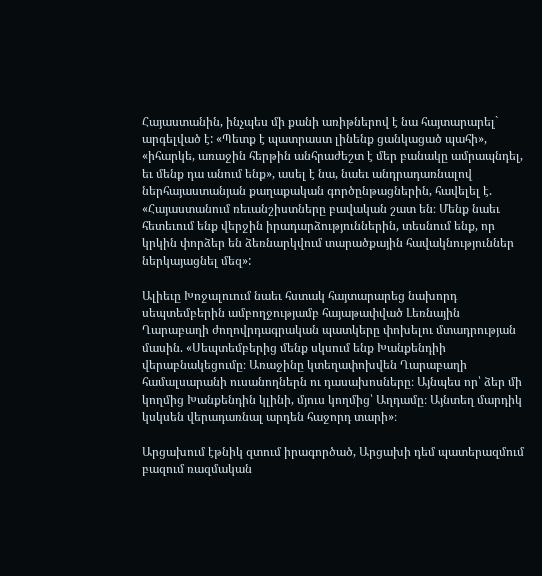Հայաստանին, ինչպես մի քանի առիթներով է նա հայտարարել` արգելված է: «Պետք է պատրաստ լինենք ցանկացած պահի», «իհարկե, առաջին հերթին անհրաժեշտ է մեր բանակը ամրապնդել, եւ մենք դա անում ենք», ասել է նա, նաեւ անդրադառնալով ներհայաստանյան քաղաքական գործընթացներին, հավելել է. «Հայաստանում ռեւանշիստները բավական շատ են։ Մենք նաեւ հետեւում ենք վերջին իրադարձություններին, տեսնում ենք, որ կրկին փորձեր են ձեռնարկվում տարածքային հավակնություններ ներկայացնել մեզ»:

Ալիեւը Խոջալուում նաեւ հստակ հայտարարեց նախորդ սեպտեմբերին ամբողջությամբ հայաթափված Լեռնային Ղարաբաղի ժողովրդագրական պատկերը փոխելու մտադրության մասին. «Սեպտեմբերից մենք սկսում ենք Խանքենդիի վերաբնակեցումը։ Առաջինը կտեղափոխվեն Ղարաբաղի համալսարանի ուսանողներն ու դասախոսները։ Այնպես որ՝ ձեր մի կողմից Խանքենդին կլինի, մյուս կողմից՝ Աղդամը։ Այնտեղ մարդիկ կսկսեն վերադառնալ արդեն հաջորդ տարի»։

Արցախում էթնիկ զտում իրագործած, Արցախի դեմ պատերազմում բազում ռազմական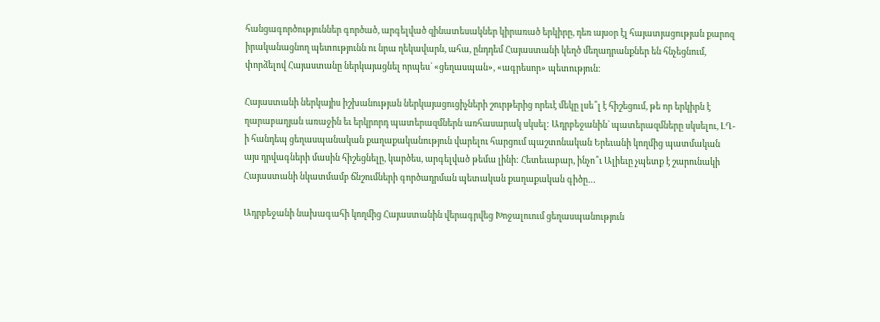հանցագործություններ գործած, արգելված զինատեսակներ կիրառած երկիրը, դեռ այսօր էլ հայատյացության քարոզ իրականացնող պետությունն ու նրա ղեկավարն, ահա, ընդդեմ Հայաստանի կեղծ մեղադրանքներ են հնչեցնում, փորձելով Հայաստանը ներկայացնել որպես` «ցեղասպան», «ագրեսոր» պետություն։

Հայաստանի ներկայիս իշխանության ներկայացուցիչների շուրթերից որեւէ մեկը լսե՞լ է հիշեցում, թե որ երկիրն է ղարաբաղյան առաջին եւ երկրորդ պատերազմներն առհասարակ սկսել: Ադրբեջանին` պատերազմները սկսելու, ԼՂ-ի հանդեպ ցեղասպանական քաղաքականություն վարելու հարցում պաշտոնական Երեւանի կողմից պատմական այս դրվագների մասին հիշեցնելը, կարծես, արգելված թեմա լինի: Հետեւաբար, ինչո՞ւ Ալիեւը չպետք է շարունակի Հայաստանի նկատմամբ ճնշումների գործադրման պետական քաղաքական գիծը…

Ադրբեջանի նախագահի կողմից Հայաստանին վերագրվեց Խոջալուում ցեղասպանություն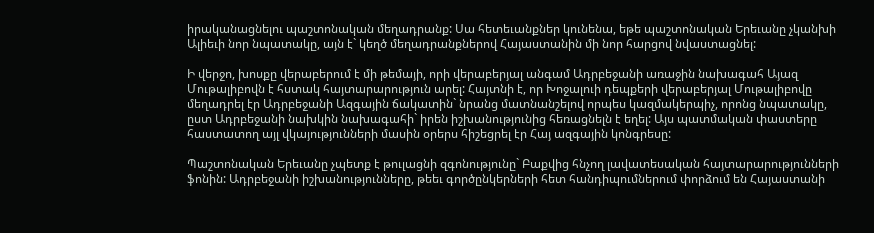իրականացնելու պաշտոնական մեղադրանք: Սա հետեւանքներ կունենա, եթե պաշտոնական Երեւանը չկանխի Ալիեւի նոր նպատակը, այն է` կեղծ մեղադրանքներով Հայաստանին մի նոր հարցով նվաստացնել:

Ի վերջո, խոսքը վերաբերում է մի թեմայի, որի վերաբերյալ անգամ Ադրբեջանի առաջին նախագահ Այազ Մութալիբովն է հստակ հայտարարություն արել: Հայտնի է, որ Խոջալուի դեպքերի վերաբերյալ Մութալիբովը մեղադրել էր Ադրբեջանի Ազգային ճակատին` նրանց մատնանշելով որպես կազմակերպիչ, որոնց նպատակը, ըստ Ադրբեջանի նախկին նախագահի` իրեն իշխանությունից հեռացնելն է եղել: Այս պատմական փաստերը հաստատող այլ վկայությունների մասին օրերս հիշեցրել էր Հայ ազգային կոնգրեսը:

Պաշտոնական Երեւանը չպետք է թուլացնի զգոնությունը` Բաքվից հնչող լավատեսական հայտարարությունների ֆոնին: Ադրբեջանի իշխանությունները, թեեւ գործընկերների հետ հանդիպումներում փորձում են Հայաստանի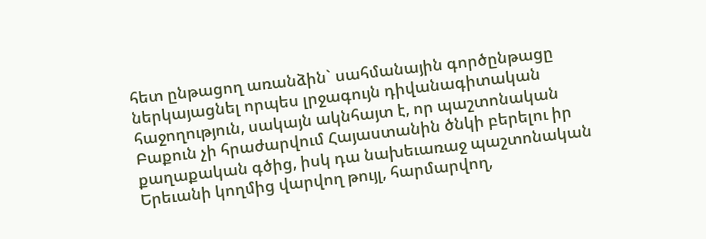հետ ընթացող առանձին` սահմանային գործընթացը ներկայացնել որպես լրջագույն դիվանագիտական հաջողություն, սակայն ակնհայտ է, որ պաշտոնական Բաքուն չի հրաժարվում Հայաստանին ծնկի բերելու իր քաղաքական գծից, իսկ դա նախեւառաջ պաշտոնական Երեւանի կողմից վարվող թույլ, հարմարվող,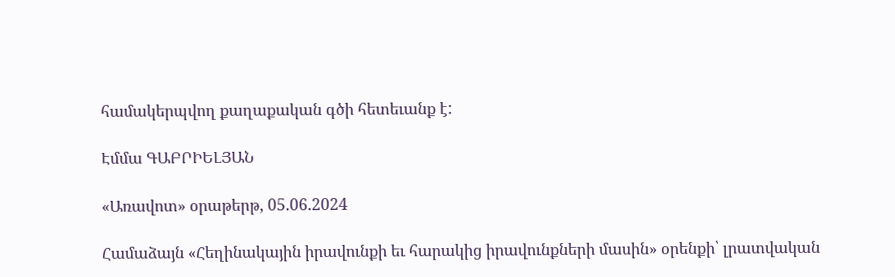համակերպվող քաղաքական գծի հետեւանք է:

Էմմա ԳԱԲՐԻԵԼՅԱՆ

«Առավոտ» օրաթերթ, 05.06.2024

Համաձայն «Հեղինակային իրավունքի եւ հարակից իրավունքների մասին» օրենքի՝ լրատվական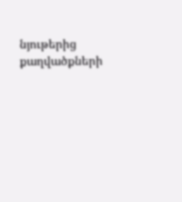նյութերից քաղվածքների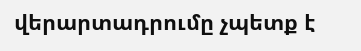վերարտադրումը չպետք է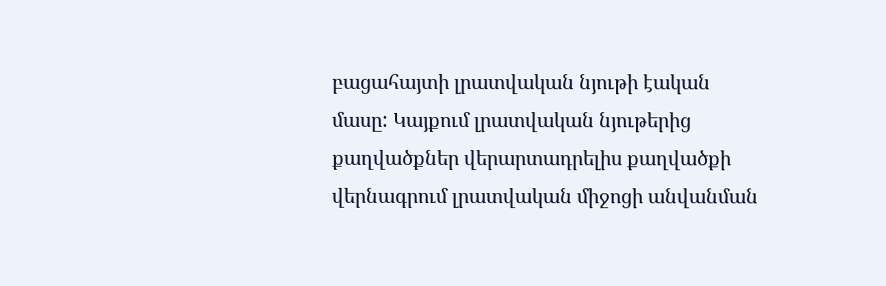բացահայտի լրատվական նյութի էական մասը: Կայքում լրատվական նյութերից քաղվածքներ վերարտադրելիս քաղվածքի վերնագրում լրատվական միջոցի անվանման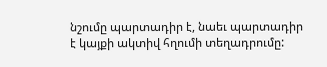նշումը պարտադիր է, նաեւ պարտադիր է կայքի ակտիվ հղումի տեղադրումը: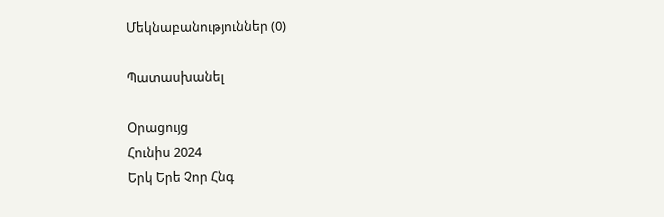Մեկնաբանություններ (0)

Պատասխանել

Օրացույց
Հունիս 2024
Երկ Երե Չոր Հնգ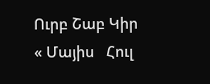Ուրբ Շաբ Կիր
« Մայիս   Հուլ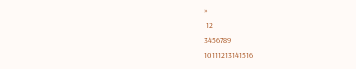»
 12
3456789
10111213141516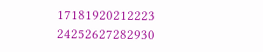17181920212223
24252627282930